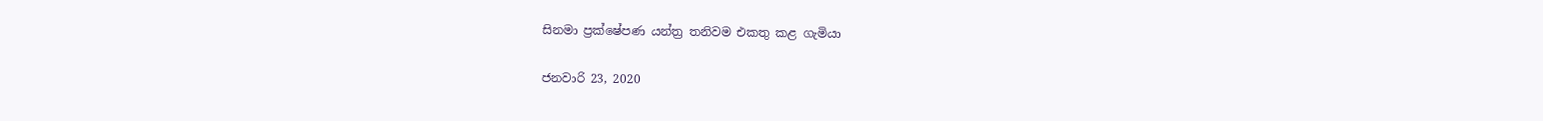සිනමා ප්‍රක්ෂේපණ යන්ත්‍ර තනිවම එකතු කළ ගැමියා

ජනවාරි 23, 2020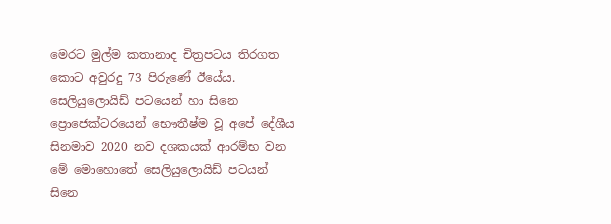මෙරට මුල්ම කතානාද චිත්‍රපටය තිරගත කොට අවුරදු 73 පිරුණේ ඊයේය. සෙලියුලොයිඩ් පටයෙන් හා සිනෙ ප්‍රොජෙක්ටරයෙන් භෞතීෂ්ම වූ අපේ දේශීය සිනමාව 2020 නව දශකයක් ආරම්භ වන මේ මොහොතේ සෙලියුලොයිඩ් පටයන් සිනෙ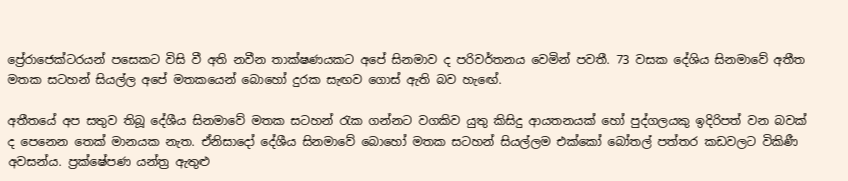ප්‍රේ‍රාජෙක්ටරයන් පසෙකට විසි වී අති නවීන තාක්ෂණයකට අපේ සිනමාව ද පරිවර්තනය වෙමින් පවතී. 73 වසක දේශිය සිනමාවේ අතීත මතක සටහන් සියල්ල අපේ මතකයෙන් බොහෝ දුරක සැඟව ගොස් ඇති බව හැඟේ.

අතීතයේ අප සතුව තිබූ දේශීය සිනමාවේ මතක සටහන් රැක ගන්නට වගකිව යුතු කිසිදු ආයතනයක් හෝ පුද්ගලයකු ඉදිරිපත් වන බවක් ද පෙනෙන තෙක් මානයක නැත. ඒනිසාදෝ දේශීය සිනමාවේ බොහෝ මතක සටහන් සියල්ලම එක්කෝ බෝතල් පත්තර කඩවලට විකිණී අවසන්ය. ප්‍රක්ෂේපණ යන්ත්‍ර ඇතුළු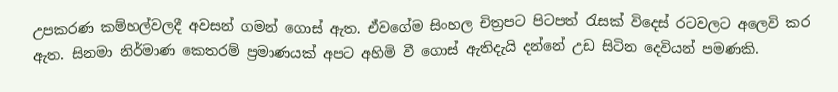උපකරණ කම්හල්වලදී අවසන් ගමන් ගොස් ඇත. ඒවගේම සිංහල චිත්‍රපට පිටපත් රැසක් විදෙස් රටවලට අලෙවි කර ඇත. සිනමා නිර්මාණ කෙතරම් ප්‍රමාණයක් අපට අහිමි වී ගොස් ඇතිදැයි දන්නේ උඩ සිටින දෙවියන් පමණකි.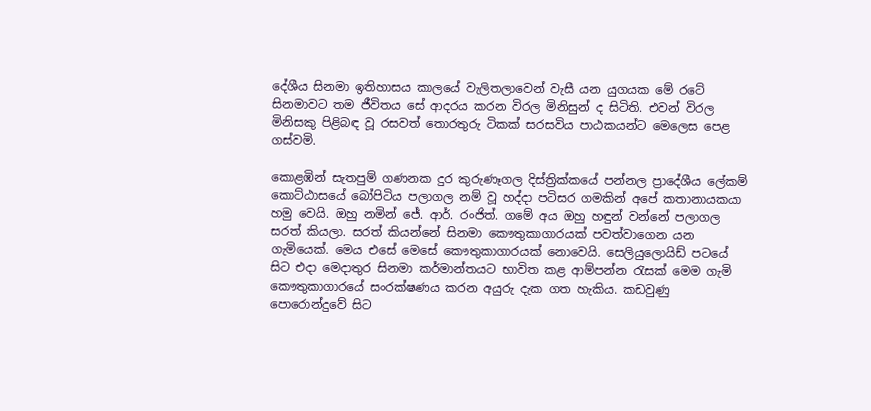දේශීය සිනමා ඉතිහාසය කාලයේ වැලිතලාවෙන් වැසී යන යුගයක මේ රටේ සිනමාවට තම ජීවිතය සේ ආදරය කරන විරල මිනිසුන් ද සිටිති. එවන් විරල මිනිසකු පිළිබඳ වූ රසවත් තොරතුරු ටිකක් සරසවිය පාඨකයන්ට මෙලෙස පෙළ ගස්වමි.

කොළඹින් සැතපුම් ගණනක දුර කුරුණෑගල දිස්ත්‍රික්කයේ පන්නල ප්‍රාදේශීය ලේකම් කොට්ඨාසයේ බෝපිටිය පලාගල නම් වූ හද්දා පටිසර ගමකින් අපේ කතානායකයා හමු වෙයි. ඔහු නමින් ජේ. ආර්. රංජිත්. ගමේ අය ඔහු හඳුන් වන්නේ පලාගල සරත් කියලා. සරත් කියන්නේ සිනමා කෞතුකාගාරයක් පවත්වාගෙන යන ගැමියෙක්. මෙය එසේ මෙසේ කෞතුකාගාරයක් නොවෙයි. සෙලියුලොයිඩ් පටයේ සිට එදා මෙදාතුර සිනමා කර්මාන්තයට භාවිත කළ ආම්පන්න රැසක් මෙම ගැමි කෞතුකාගාරයේ සංරක්ෂණය කරන අයුරු දැක ගත හැකිය. කඩවුණු පොරොන්දුවේ සිට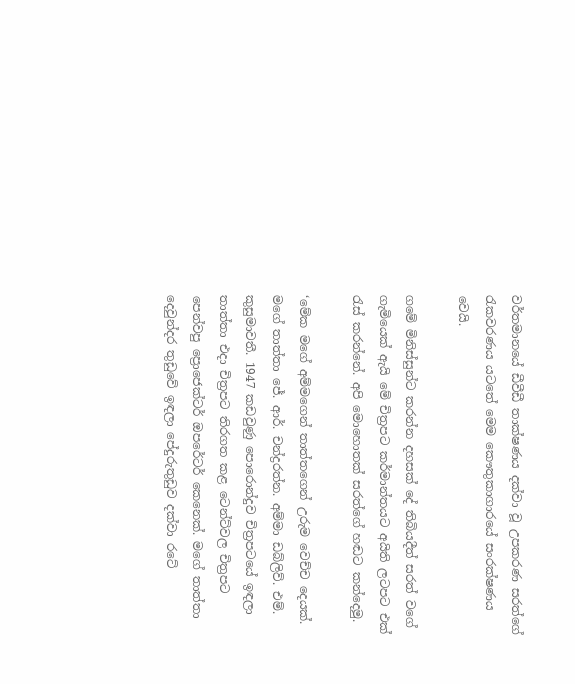වර්තමානයේ ඩීවීඩී තාක්ෂණය දක්වා වූ උපකරණ සරත්ගේ රැකවරණය යටතේ මෙම කෞතුකාගාරයේ සංරක්ෂණය වෙයි.

ගමේ මිනිස්සුන්ට කරන්න දහසක් දේ තිබියදීත් සරත් වගේ ගැමියෙක් ඇයි මේ චිත්‍රපට කර්මාන්තයට අයිති ලටපට එක් රැස් කරන්නේ. අපි මොහොතක් සරත්ගේ හඬට කන්දෙමු.

‘මේක මගේ අම්මගෙන් තාත්තගෙන් උරුම වෙච්ච දෙයක්. මගේ තාත්තා ජේ. ආර්. චන්ද්‍රරත්න. අම්මා ඩබ්ලිව්. එම්. කුසුමාවතී. 1947 කඩවුණු පොරොන්දුව චිත්‍රපටයේ ඉඳලා තාත්තා එදා චිත්‍රපට තිරගත කළ ටෙන්ට්වල චිත්‍රපට පෙන්වපු ප්‍රොජෙක්ටර් ඔපරේටර් කෙනෙක්. මගේ තාත්තා දෙවුන්දර තුඩුවේ ඉඳලා පේදුරුතුඩුව දක්වා රටේ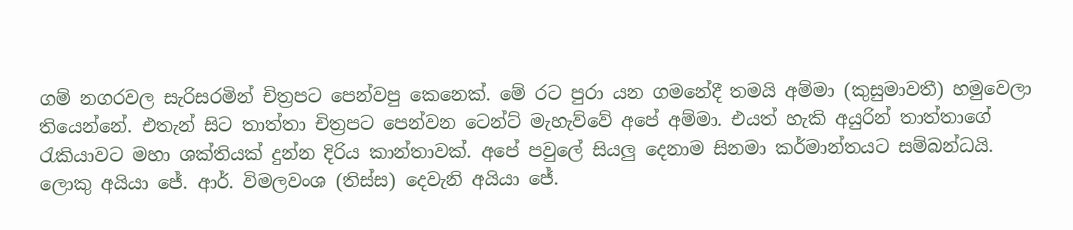ගම් නගරවල සැරිසරමින් චිත්‍රපට පෙන්වපු කෙනෙක්. මේ රට පුරා යන ගමනේදී තමයි අම්මා (කුසුමාවතී) හමුවෙලා තියෙන්නේ. එතැන් සිට තාත්තා චිත්‍රපට පෙන්වන ටෙන්ට් මැහැව්වේ අපේ අම්මා. එයත් හැකි අයුරින් තාත්තාගේ රැකියාවට මහා ශක්තියක් දුන්න දිරිය කාන්තාවක්. අපේ පවුලේ සියලු දෙනාම සිනමා කර්මාන්තයට සම්බන්ධයි. ලොකු අයියා ජේ. ආර්. විමලවංශ (තිස්ස) දෙවැනි අයියා ජේ.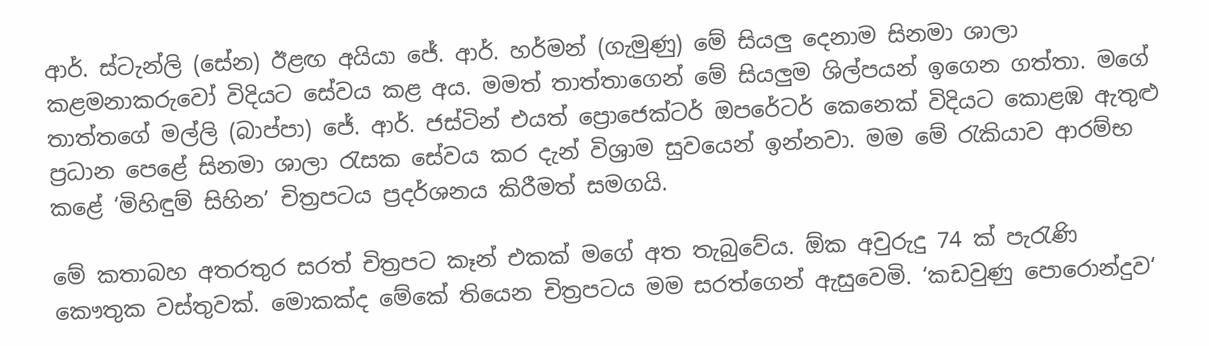ආර්. ස්ටැන්ලි (සේන) ඊළඟ අයියා ජේ. ආර්. හර්මන් (ගැමුණු) මේ සියලු දෙනාම සිනමා ශාලා කළමනාකරුවෝ විදියට සේවය කළ අය. මමත් තාත්තාගෙන් මේ සියලුම ශිල්පයන් ඉගෙන ගත්තා. මගේ තාත්තගේ මල්ලි (බාප්පා) ජේ. ආර්. ජස්ටින් එයත් ප්‍රොජෙක්ටර් ඔපරේටර් කෙනෙක් විදියට කොළඹ ඇතුළු ප්‍රධාන පෙළේ සිනමා ශාලා රැසක සේවය කර දැන් විශ්‍රාම සුවයෙන් ඉන්නවා. මම මේ රැකියාව ආරම්භ කළේ ‘මිහිඳුම් සිහින’ චිත්‍රපටය ප්‍රදර්ශනය කිරීමත් සමගයි.

මේ කතාබහ අතරතුර සරත් චිත්‍රපට කෑන් එකක් මගේ අත තැබුවේය. ඕක අවුරුදු 74 ක් පැරැණි කෞතුක වස්තුවක්. මොකක්ද මේකේ තියෙන චිත්‍රපටය මම සරත්ගෙන් ඇසුවෙමි. ‘කඩවුණු පොරොන්දුව‘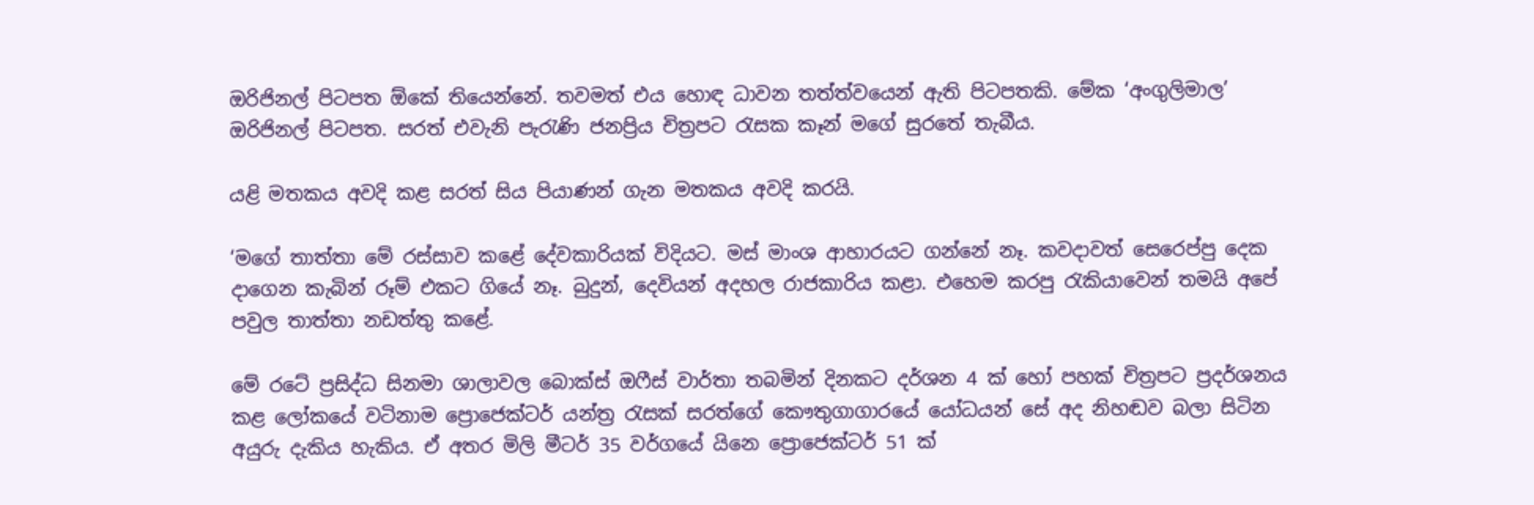ඔරිජිනල් පිටපත ඕකේ තියෙන්නේ. තවමත් එය හොඳ ධාවන තත්ත්වයෙන් ඇති පිටපතකි. මේක ‘අංගුලිමාල’ ඔරිජිනල් පිටපත. සරත් එවැනි පැරැණි ජනප්‍රිය චිත්‍රපට රැසක කෑන් මගේ සුරතේ තැබීය.

යළි මතකය අවදි කළ සරත් සිය පියාණන් ගැන මතකය අවදි කරයි.

‘මගේ තාත්තා මේ රස්සාව කළේ දේවකාරියක් විදියට. මස් මාංශ ආහාරයට ගන්නේ නෑ. කවදාවත් සෙරෙප්පු දෙක දාගෙන කැබින් රූම් එකට ගියේ නෑ. බුදුන්, දෙවියන් අදහල රාජකාරිය කළා. එහෙම කරපු රැකියාවෙන් තමයි අපේ පවුල තාත්තා නඩත්තු කළේ.

මේ රටේ ප්‍රසිද්ධ සිනමා ශාලාවල බොක්ස් ඔෆීස් වාර්තා තබමින් දිනකට දර්ශන 4 ක් හෝ පහක් චිත්‍රපට ප්‍රදර්ශනය කළ ලෝකයේ වටිනාම ප්‍රොජෙක්ටර් යන්ත්‍ර රැසක් සරත්ගේ කෞතුගාගාරයේ යෝධයන් සේ අද නිහඬව බලා සිටින අයුරු දැකිය හැකිය. ඒ අතර මිලි මීටර් 35 වර්ගයේ යිනෙ ප්‍රොජෙක්ටර් 51 ක්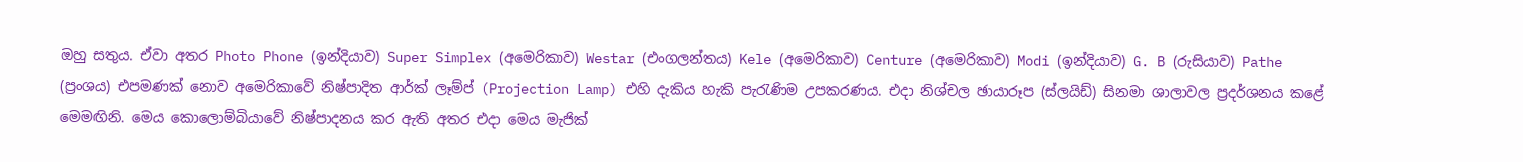ඔහු සතුය. ඒවා අතර Photo Phone (ඉන්දියාව) Super Simplex (අමෙරිකාව) Westar (එංගලන්තය) Kele (අමෙරිකාව) Centure (අමෙරිකාව) Modi (ඉන්දියාව) G. B (රුසියාව) Pathe (ප්‍රංශය) එපමණක් නොව අමෙරිකාවේ නිෂ්පාදිත ආර්ක් ලෑම්ප් (Projection Lamp) එහි දැකිය හැකි පැරැණිම උපකරණය. එදා නිශ්චල ඡායාරූප (ස්ලයිඩ්) සිනමා ශාලාවල ප්‍රදර්ශනය කළේ මෙමඟිනි. මෙය කොලොම්බියාවේ නිෂ්පාදනය කර ඇති අතර එදා මෙය මැජික්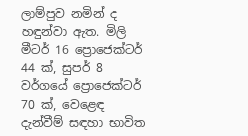ලාම්පුව නමින් ද හඳුන්වා ඇත. මිලි මීටර් 16 ප්‍රොජෙක්ටර් 44 ක්, සුපර් 8 වර්ගයේ ප්‍රොජෙක්ටර් 70 ක්, වෙළෙඳ දැන්වීම් සඳහා භාවිත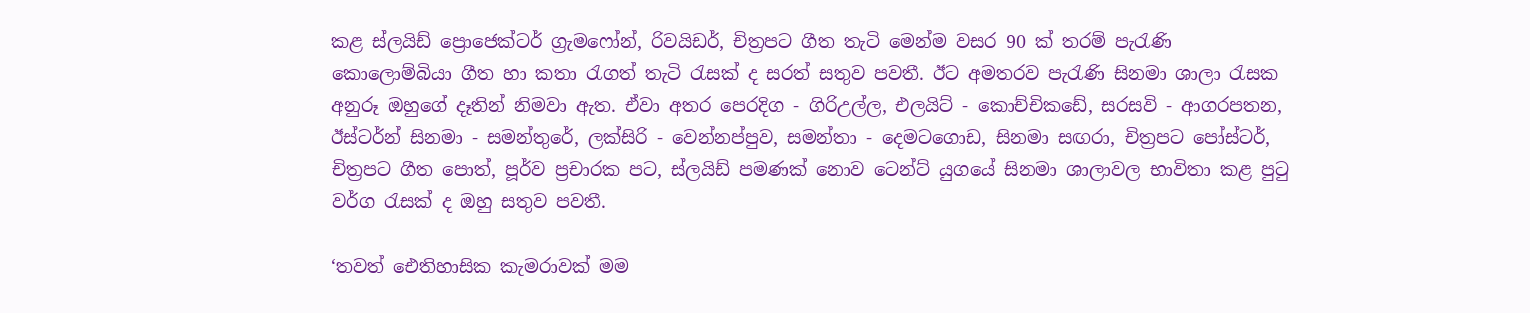කළ ස්ලයිඩ් ප්‍රොජෙක්ටර් ග්‍රැමෆෝන්, රිවයිඩර්, චිත්‍රපට ගීත තැටි මෙන්ම වසර 90 ක් තරම් පැරැණි කොලොම්බියා ගීත හා කතා රැගත් තැටි රැසක් ද සරත් සතුව පවතී. ඊට අමතරව පැරැණි සිනමා ශාලා රැසක අනුරූ ඔහුගේ දෑතින් නිමවා ඇත. ඒවා අතර පෙරදිග - ගිරිඋල්ල, එලයිට් - කොච්චිකඩේ, සරසවි - ආගරපතන, ඊස්ටර්න් සිනමා - සමන්තුරේ, ලක්සිරි - වෙන්නප්පුව, සමන්තා - දෙමටගොඩ, සිනමා සඟරා, චිත්‍රපට පෝස්ටර්, චිත්‍රපට ගීත පොත්, පූර්ව ප්‍රචාරක පට, ස්ලයිඩ් පමණක් නොව ටෙන්ට් යුගයේ සිනමා ශාලාවල භාවිතා කළ පුටු වර්ග රැසක් ද ඔහු සතුව පවතී.

‘තවත් ඓතිහාසික කැමරාවක් මම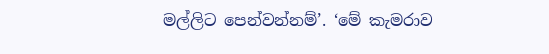මල්ලිට පෙන්වන්නම්’. ‘මේ කැමරාව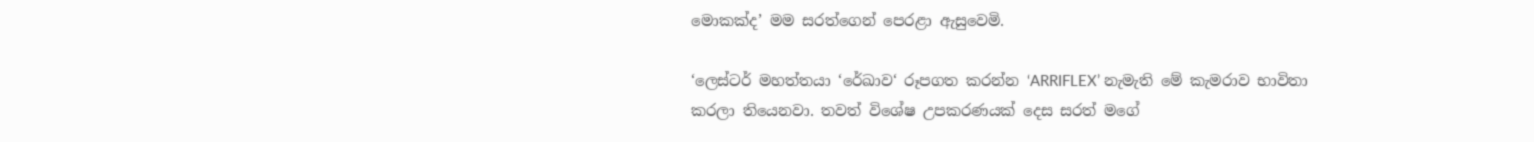මොකක්ද’ මම සරත්ගෙන් පෙරළා ඇසුවෙමි.

‘ලෙස්ටර් මහත්තයා ‘රේඛාව‘ රූපගත කරන්න ‘ARRIFLEX’ නැමැති මේ කැමරාව භාවිතා කරලා තියෙනවා. තවත් විශේෂ උපකරණයක් දෙස සරත් මගේ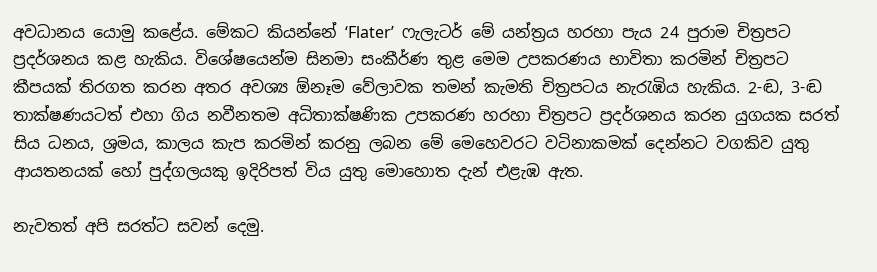අවධානය යොමු කළේය. මේකට කියන්නේ ‘Flater’  ෆැලැටර් මේ යන්ත්‍රය හරහා පැය 24 පුරාම චිත්‍රපට ප්‍රදර්ශනය කළ හැකිය. විශේෂයෙන්ම සිනමා සංකීර්ණ තුළ මෙම උපකරණය භාවිතා කරමින් චිත්‍රපට කීපයක් තිරගත කරන අතර අවශ්‍ය ඕනෑම වේලාවක තමන් කැමති චිත්‍රපටය නැරැඹිය හැකිය. 2-ඬ, 3-ඬ තාක්ෂණයටත් එහා ගිය නවීනතම අධිතාක්ෂණික උපකරණ හරහා චිත්‍රපට ප්‍රදර්ශනය කරන යුගයක සරත් සිය ධනය, ශ්‍රමය, කාලය කැප කරමින් කරනු ලබන මේ මෙහෙවරට වටිනාකමක් දෙන්නට වගකිව යුතු ආයතනයක් හෝ පුද්ගලයකු ඉදිරිපත් විය යුතු මොහොත දැන් එළැඹ ඇත.

නැවතත් අපි සරත්ට සවන් දෙමු.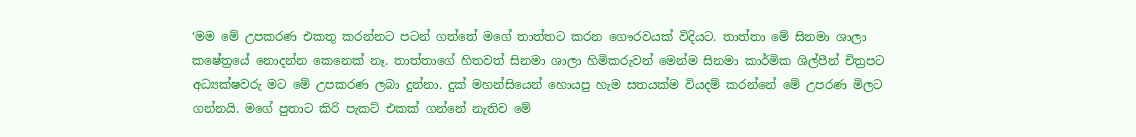‘මම මේ උපකරණ එකතු කරන්නට පටන් ගත්තේ මගේ තාත්තට කරන ගෞරවයක් විදියට. තාත්තා මේ සිනමා ශාලා කෂේත්‍රයේ නොදන්න කෙනෙක් නෑ. තාත්තාගේ හිතවත් සිනමා ශාලා හිමිකරුවන් මෙන්ම සිනමා කාර්මික ශිල්පීන් චිත්‍රපට අධ්‍යක්ෂවරු මට මේ උපකරණ ලබා දුන්නා. දුක් මහන්සියෙන් හොයපු හැම සතයක්ම වියදම් කරන්නේ මේ උපරණ මිලට ගන්නයි. මගේ පුතාට කිරි පැකට් එකක් ගන්නේ නැතිව මේ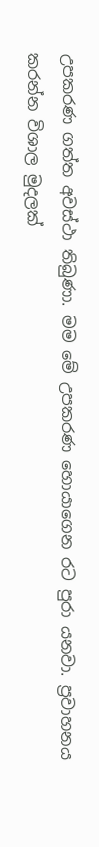උපකරණ ගත්ත අවස්ථා තිබුණා. මම මේ උපකරණ හොයාගෙන රට පුරා යනවා. ප්‍රවාහනය කරන්න විශාල මුදලක්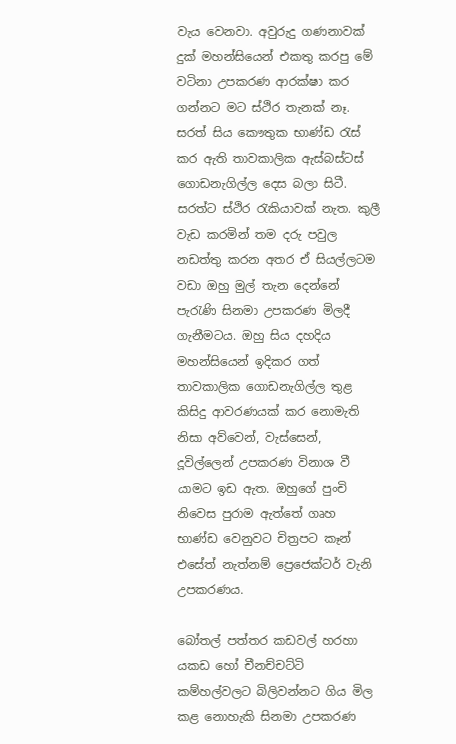වැය වෙනවා. අවුරුදු ගණනාවක් දුක් මහන්සියෙන් එකතු කරපු මේ වටිනා උපකරණ ආරක්ෂා කර ගන්නට මට ස්ථිර තැනක් නෑ. සරත් සිය කෞතුක භාණ්ඩ රැස් කර ඇති තාවකාලික ඇස්බස්ටස් ගොඩනැගිල්ල දෙස බලා සිටී. සරත්ට ස්ථිර රැකියාවක් නැත. කුලී වැඩ කරමින් තම දරු පවුල නඩත්තු කරන අතර ඒ සියල්ලටම වඩා ඔහු මුල් තැන දෙන්නේ පැරැණි සිනමා උපකරණ මිලදී ගැනීමටය. ඔහු සිය දහදිය මහන්සියෙන් ඉදිකර ගත් තාවකාලික ගොඩනැගිල්ල තුළ කිසිදු ආවරණයක් කර නොමැති නිසා අව්වෙන්, වැස්සෙන්, දූවිල්ලෙන් උපකරණ විනාශ වී යාමට ඉඩ ඇත. ඔහුගේ පුංචි නිවෙස පුරාම ඇත්තේ ගෘහ භාණ්ඩ වෙනුවට චිත්‍රපට කෑන් එසේත් නැත්නම් ප්‍රෙජෙක්ටර් වැනි උපකරණය.

බෝතල් පත්තර කඩවල් හරහා යකඩ හෝ චීනච්චට්ටි කම්හල්වලට බිලිවන්නට ගිය මිල කළ නොහැකි සිනමා උපකරණ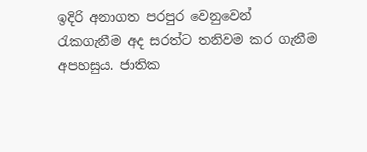ඉදිරි අනාගත පරපුර වෙනුවෙන් රැකගැනීම අද සරත්ට තනිවම කර ගැනීම අපහසුය. ජාතික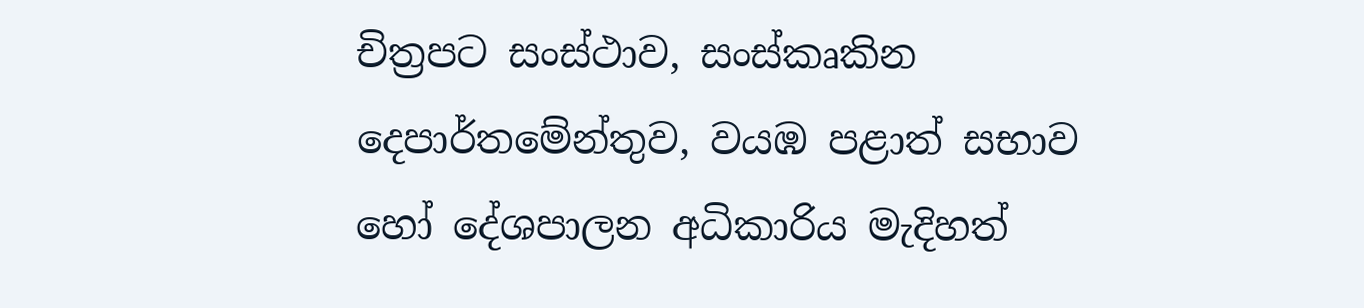චිත්‍රපට සංස්ථාව, සංස්කෘකින දෙපාර්තමේන්තුව, වයඹ පළාත් සභාව හෝ දේශපාලන අධිකාරිය මැදිහත්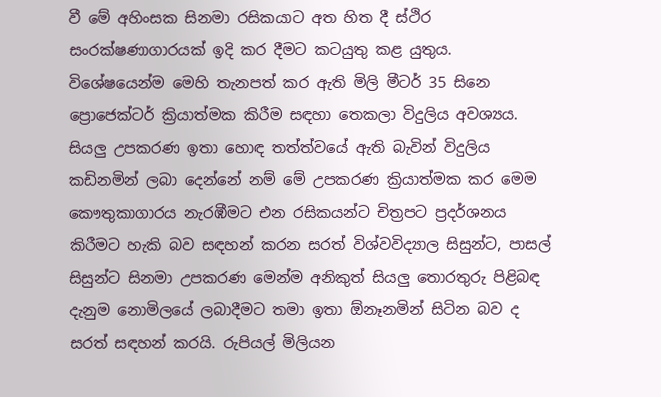වී මේ අහිංසක සිනමා රසිකයාට අත හිත දී ස්ථිර සංරක්ෂණාගාරයක් ඉදි කර දීමට කටයුතු කළ යුතුය. විශේෂයෙන්ම මෙහි තැනපත් කර ඇති මිලි මීටර් 35 සිනෙ ප්‍රොජෙක්ටර් ක්‍රියාත්මක කිරීම සඳහා තෙකලා විදුලිය අවශ්‍යය. සියලු උපකරණ ඉතා හොඳ තත්ත්වයේ ඇති බැවින් විදුලිය කඩිනමින් ලබා දෙන්නේ නම් මේ උපකරණ ක්‍රියාත්මක කර මෙම කෞතුකාගාරය නැරඹීමට එන රසිකයන්ට චිත්‍රපට ප්‍රදර්ශනය කිරීමට හැකි බව සඳහන් කරන සරත් විශ්වවිද්‍යාල සිසුන්ට, පාසල් සිසුන්ට සිනමා උපකරණ මෙන්ම අනිකුත් සියලු තොරතුරු පිළිබඳ දැනුම නොමිලයේ ලබාදීමට තමා ඉතා ඕනෑනමින් සිටින බව ද සරත් සඳහන් කරයි. රුපියල් මිලියන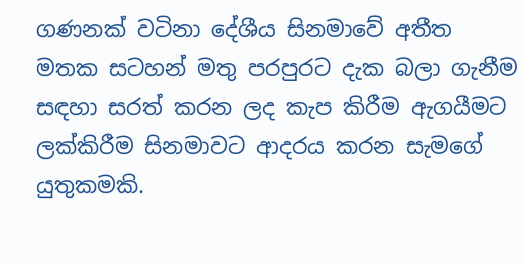ගණනක් වටිනා දේශීය සිනමාවේ අතීත මතක සටහන් මතු පරපුරට දැක බලා ගැනීම සඳහා සරත් කරන ලද කැප කිරීම ඇගයීමට ලක්කිරීම සිනමාවට ආදරය කරන සැමගේ යුතුකමකි.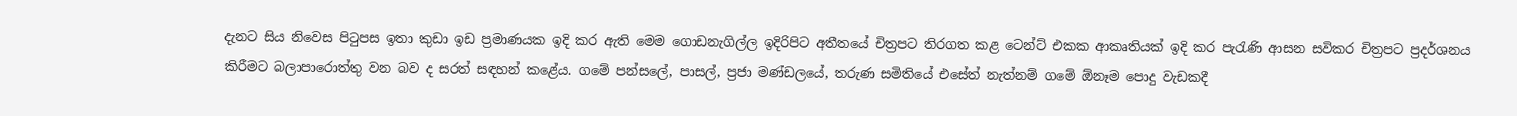දැනට සිය නිවෙස පිටුපස ඉතා කුඩා ඉඩ ප්‍රමාණයක ඉදි කර ඇති මෙම ගොඩනැගිල්ල ඉදිරිපිට අතීතයේ චිත්‍රපට තිරගත කළ ටෙන්ට් එකක ආකෘතියක් ඉදි කර පැරැණි ආසන සවිකර චිත්‍රපට ප්‍රදර්ශනය කිරීමට බලාපාරොත්තු වන බව ද සරත් සඳහන් කළේය. ගමේ පන්සලේ, පාසල්, ප්‍රජා මණ්ඩලයේ, තරුණ සමිතියේ එසේත් නැත්නම් ගමේ ඕනෑම පොදු වැඩකදී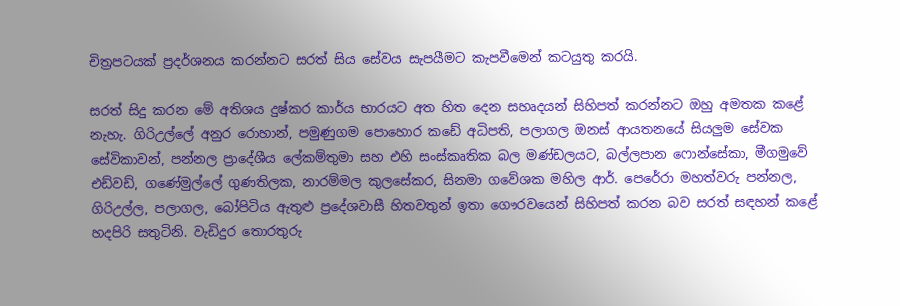චිත්‍රපටයක් ප්‍රදර්ශනය කරන්නට සරත් සිය සේවය සැපයීමට කැපවීමෙන් කටයුතු කරයි.

සරත් සිදු කරන මේ අතිශය දුෂ්කර කාර්ය භාරයට අත හිත දෙන සහෘදයන් සිහිපත් කරන්නට ඔහු අමතක කළේ නැහැ. ගිරිඋල්ලේ අනුර රොහාන්, පමුණුගම පොහොර කඩේ අධිපති, පලාගල ඔනස් ආයතනයේ සියලුම සේවක සේවිකාවන්, පන්නල ප්‍රාදේශීය ලේකම්තුමා සහ එහි සංස්කෘතික බල මණ්ඩලයට, බල්ලපාන ෆොන්සේකා, මීගමුවේ එඩ්වඩ්, ගණේමුල්ලේ ගුණතිලක, නාරම්මල කුලසේකර, සිනමා ගවේශක මහිල ආර්. පෙරේරා මහත්වරු පන්නල, ගිරිඋල්ල, පලාගල, බෝපිටිය ඇතුළු ප්‍රදේශවාසී හිතවතුන් ඉතා ගෞරවයෙන් සිහිපත් කරන බව සරත් සඳහන් කළේ හදපිරි සතුටිනි. වැඩිදුර තොරතුරු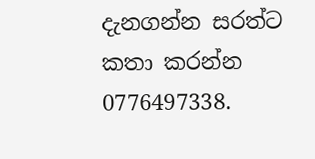දැනගන්න සරත්ට කතා කරන්න 0776497338.